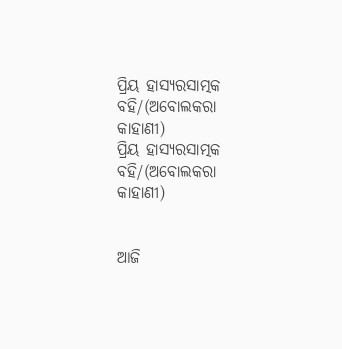ପ୍ରିୟ ହାସ୍ୟରସାତ୍ମକ ବହି/(ଅବୋଲକରା କାହାଣୀ)
ପ୍ରିୟ ହାସ୍ୟରସାତ୍ମକ ବହି/(ଅବୋଲକରା କାହାଣୀ)


ଆଜି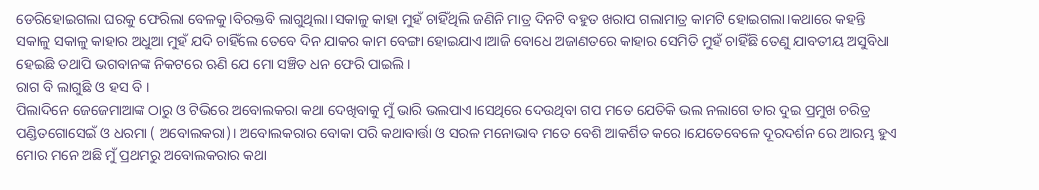ଡେରିହୋଇଗଲା ଘରକୁ ଫେରିଲା ବେଳକୁ।ବିରକ୍ତବି ଲାଗୁଥିଲା।ସକାଳୁ କାହା ମୁହଁ ଚାହିଁଥିଲି ଜଣିନି ମାତ୍ର ଦିନଟି ବହୁତ ଖରାପ ଗଲାମାତ୍ର କାମଟି ହୋଇଗଲା।କଥାରେ କହନ୍ତି ସକାଳୁ ସକାଳୁ କାହାର ଅଧୁଆ ମୁହଁ ଯଦି ଚାହିଁଲେ ତେବେ ଦିନ ଯାକର କାମ ବେଙ୍ଗା ହୋଇଯାଏ।ଆଜି ବୋଧେ ଅଜାଣତରେ କାହାର ସେମିତି ମୁହଁ ଚାହିଁଛି ତେଣୁ ଯାବତୀୟ ଅସୁବିଧା ହେଇଛି ତଥାପି ଭଗବାନଙ୍କ ନିକଟରେ ଋଣି ଯେ ମୋ ସଞ୍ଚିତ ଧନ ଫେରି ପାଇଲି।
ରାଗ ବି ଲାଗୁଛି ଓ ହସ ବି ।
ପିଲାଦିନେ ଜେଜେମାଆଙ୍କ ଠାରୁ ଓ ଟିଭିରେ ଅବୋଲକରା କଥା ଦେଖିବାକୁ ମୁଁ ଭାରି ଭଲପାଏ।ସେଥିରେ ଦେଉଥିବା ଗପ ମତେ ଯେତିକି ଭଲ ନଲାଗେ ତାର ଦୁଇ ପ୍ରମୁଖ ଚରିତ୍ର ପଣ୍ଡିତଗୋସେଇଁ ଓ ଧରମା ( ଅବୋଲକରା)। ଅବୋଲକରାର ବୋକା ପରି କଥାବାର୍ତ୍ତା ଓ ସରଳ ମନୋଭାବ ମତେ ବେଶି ଆକର୍ଶିତ କରେ।ଯେତେବେଳେ ଦୂରଦର୍ଶନ ରେ ଆରମ୍ଭ ହୁଏ ମୋର ମନେ ଅଛି ମୁଁ ପ୍ରଥମରୁ ଅବୋଲକରାର କଥା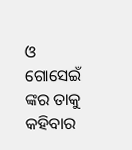ଓ ଗୋସେଇଁ ଙ୍କର ତାକୁ କହିବାର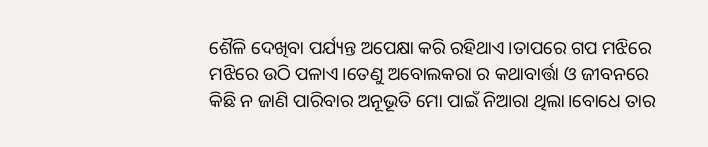ଶୈଳି ଦେଖିବା ପର୍ଯ୍ୟନ୍ତ ଅପେକ୍ଷା କରି ରହିଥାଏ।ତାପରେ ଗପ ମଝିରେ ମଝିରେ ଉଠି ପଳାଏ।ତେଣୁ ଅବୋଲକରା ର କଥାବାର୍ତ୍ତା ଓ ଜୀବନରେ କିଛି ନ ଜାଣି ପାରିବାର ଅନୂଭୂତି ମୋ ପାଇଁ ନିଆରା ଥିଲା।ବୋଧେ ତାର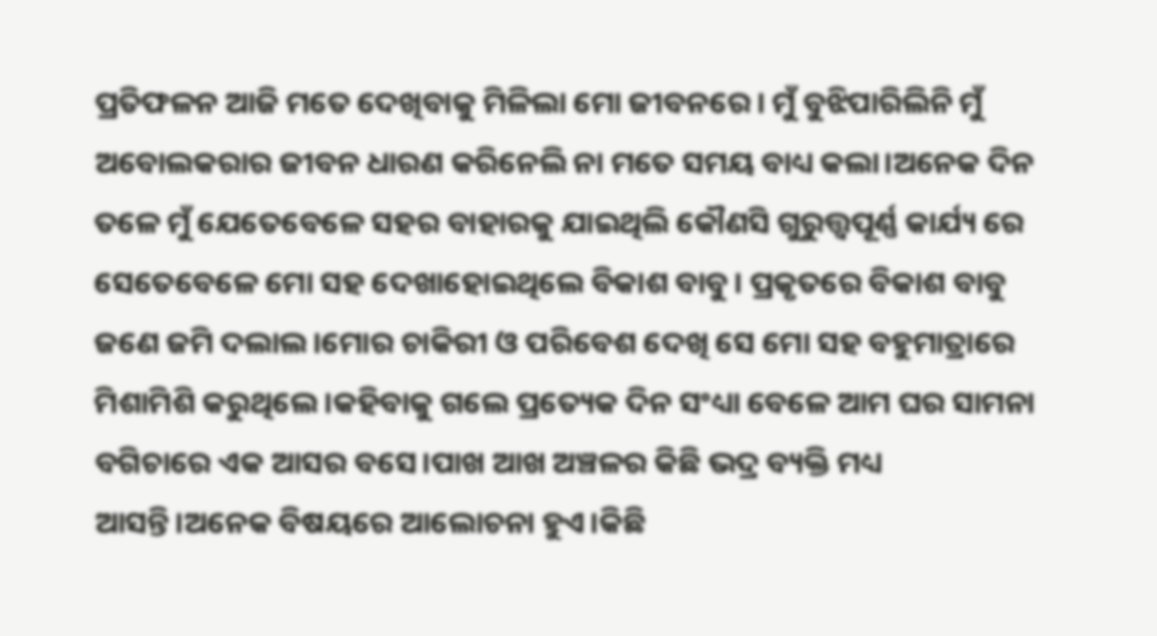ପ୍ରତିଫଳନ ଆଜି ମତେ ଦେଖିବାକୁ ମିଳିଲା ମୋ ଜୀବନରେ। ମୁଁ ବୁଝିପାରିଲିନି ମୁଁ ଅବୋଲକରାର ଜୀବନ ଧାରଣ କରିନେଲି ନା ମତେ ସମୟ ବାଧ୍ୟ କଲା।ଅନେକ ଦିନ ତଳେ ମୁଁ ଯେତେବେଳେ ସହର ବାହାରକୁ ଯାଇଥିଲି କୌଣସି ଗୁରୁତ୍ତ୍ୱପୂର୍ଣ୍ଣ କାର୍ଯ୍ୟ ରେ ସେତେବେଳେ ମୋ ସହ ଦେଖାହୋଇଥିଲେ ବିକାଶ ବାବୁ। ପ୍ରକୃତରେ ବିକାଶ ବାବୁ ଜଣେ ଜମି ଦଲାଲ।ମୋର ଚାକିରୀ ଓ ପରିବେଶ ଦେଖି ସେ ମୋ ସହ ବହୁମାତ୍ରାରେ ମିଶାମିଶି କରୁଥିଲେ।କହିବାକୁ ଗଲେ ପ୍ରତ୍ୟେକ ଦିନ ସଂଧ୍ୟା ବେଳେ ଆମ ଘର ସାମନା ବଗିଚାରେ ଏକ ଆସର ବସେ।ପାଖ ଆଖ ଅଞ୍ଚଳର କିଛି ଭଦ୍ର ବ୍ୟକ୍ତି ମଧ୍ୟ ଆସନ୍ତି।ଅନେକ ବିଷୟରେ ଆଲୋଚନା ହୁଏ।କିଛି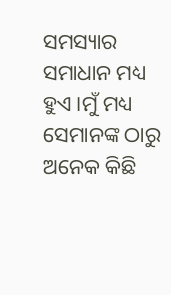ସମସ୍ୟାର ସମାଧାନ ମଧ୍ୟ ହୁଏ।ମୁଁ ମଧ୍ୟ ସେମାନଙ୍କ ଠାରୁ ଅନେକ କିଛି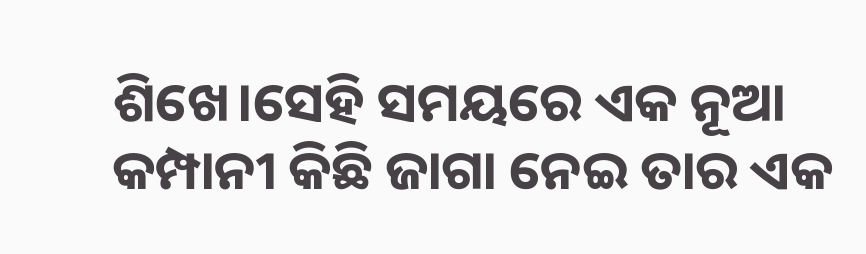ଶିଖେ।ସେହି ସମୟରେ ଏକ ନୂଆ କମ୍ପାନୀ କିଛି ଜାଗା ନେଇ ତାର ଏକ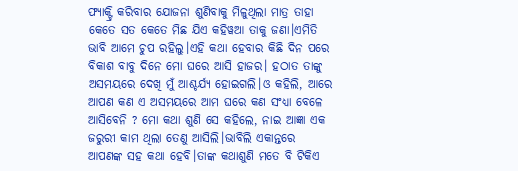ଫ୍ୟାକ୍ଟ୍ରି କରିବାର ଯୋଜନା ଶୁଣିବାକୁ ମିଳୁଥିଲା ମାତ୍ର ତାହା କେତେ ସତ କେତେ ମିଛ ଯିଏ କହିୱଆ ତାକୁ ଜଣା।ଏମିତି ଭାବି ଆମେ ଚୁପ ରହିଲୁ।ଏହି କଥା ହେବାର କିଛି ଦିନ ପରେ ବିକାଶ ବାବୁ ଦିନେ ମୋ ଘରେ ଆସି ହାଜର। ହଠାତ ତାଙ୍କୁ ଅସମୟରେ ଦେଖି ମୁଁ ଆଶ୍ଚର୍ଯ୍ୟ ହୋଇଗଲି।ଓ କହିଲି, ଆରେ ଆପଣ କଣ ଏ ଅସମୟରେ ଆମ ଘରେ କଣ ସଂଧ୍ୟା ବେଳେ ଆସିବେନି ? ମୋ କଥା ଶୁଣି ସେ କହିଲେ, ନାଇ ଆଜ୍ଞା ଏକ ଜରୁରୀ କାମ ଥିଲା ତେଣୁ ଆସିଲି।ଭାବିଲି ଏକାନ୍ତରେ ଆପଣଙ୍କ ସହ କଥା ହେବି।ତାଙ୍କ କଥାଶୁଣି ମତେ ବି ଟିକିଏ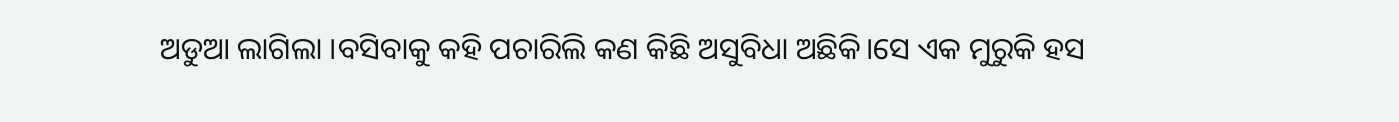ଅଡୁଆ ଲାଗିଲା ।ବସିବାକୁ କହି ପଚାରିଲି କଣ କିଛି ଅସୁବିଧା ଅଛିକି।ସେ ଏକ ମୁରୁକି ହସ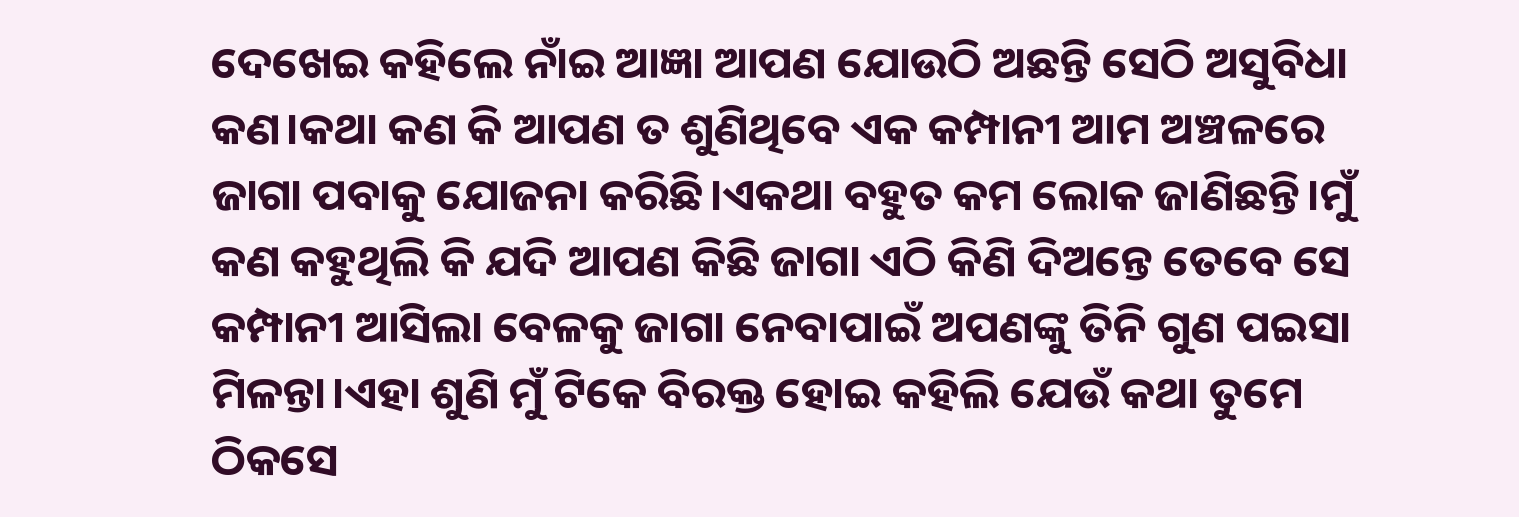ଦେଖେଇ କହିଲେ ନାଁଇ ଆଜ୍ଞା ଆପଣ ଯୋଉଠି ଅଛନ୍ତି ସେଠି ଅସୁବିଧା କଣ।କଥା କଣ କି ଆପଣ ତ ଶୁଣିଥିବେ ଏକ କମ୍ପାନୀ ଆମ ଅଞ୍ଚଳରେ ଜାଗା ପବାକୁ ଯୋଜନା କରିଛି।ଏକଥା ବହୁତ କମ ଲୋକ ଜାଣିଛନ୍ତି।ମୁଁ କଣ କହୁଥିଲି କି ଯଦି ଆପଣ କିଛି ଜାଗା ଏଠି କିଣି ଦିଅନ୍ତେ ତେବେ ସେ କମ୍ପାନୀ ଆସିଲା ବେଳକୁ ଜାଗା ନେବାପାଇଁ ଅପଣଙ୍କୁ ତିନି ଗୁଣ ପଇସା ମିଳନ୍ତା।ଏହା ଶୁଣି ମୁଁ ଟିକେ ବିରକ୍ତ ହୋଇ କହିଲି ଯେଉଁ କଥା ତୁମେ ଠିକସେ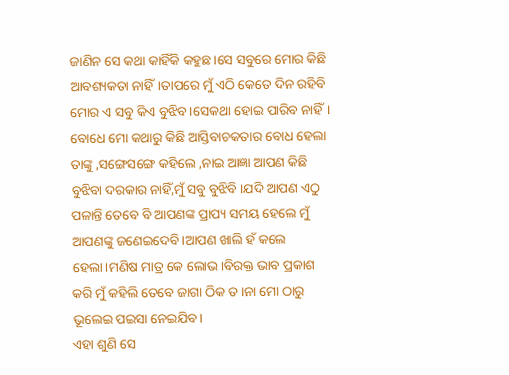ଜାଣିନ ସେ କଥା କାହିଁକି କହୁଛ।ସେ ସବୁରେ ମୋର କିଛି ଆବଶ୍ୟକତା ନାହିଁ।ତାପରେ ମୁଁ ଏଠି କେତେ ଦିନ ରହିବି ମୋର ଏ ସବୁ କିଏ ବୁଝିବ।ସେକଥା ହୋଇ ପାରିବ ନାହିଁ।
ବୋଧେ ମୋ କଥାରୁ କିଛି ଆସ୍ତିବାଚକତାର ବୋଧ ହେଲା ତାଙ୍କୁ ,ସଙ୍ଗେସଙ୍ଗେ କହିଲେ ,ନାଇ ଆଜ୍ଞା ଆପଣ କିଛି ବୁଝିବା ଦରକାର ନାହିଁ,ମୁଁ ସବୁ ବୁଝିବି ।ଯଦି ଆପଣ ଏଠୁ ପଳାନ୍ତି ତେବେ ବି ଆପଣଙ୍କ ପ୍ରାପ୍ୟ ସମୟ ହେଲେ ମୁଁ ଆପଣଙ୍କୁ ଜଣେଇଦେବି।ଆପଣ ଖାଲି ହଁ କଲେ ହେଲା।ମଣିଷ ମାତ୍ର କେ ଲୋଭ।ବିରକ୍ତ ଭାବ ପ୍ରକାଶ କରି ମୁଁ କହିଲି ତେବେ ଜାଗା ଠିକ ତ ।ନା ମୋ ଠାରୁ ଭୂଲେଇ ପଇସା ନେଇଯିବ।
ଏହା ଶୁଣି ସେ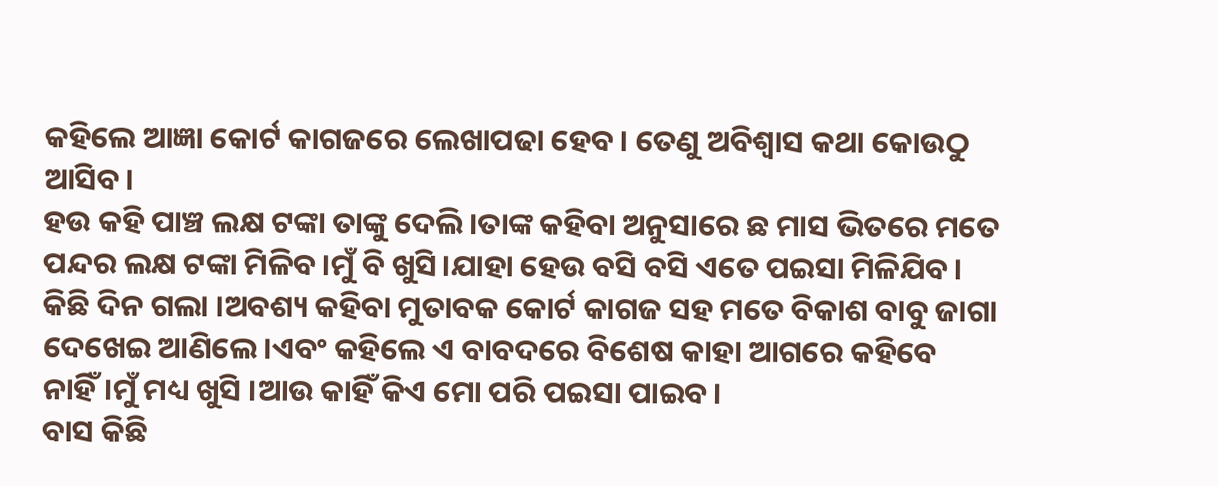କହିଲେ ଆଜ୍ଞା କୋର୍ଟ କାଗଜରେ ଲେଖାପଢା ହେବ। ତେଣୁ ଅବିଶ୍ୱାସ କଥା କୋଉଠୁ ଆସିବ।
ହଉ କହି ପାଞ୍ଚ ଲକ୍ଷ ଟଙ୍କା ତାଙ୍କୁ ଦେଲି।ତାଙ୍କ କହିବା ଅନୁସାରେ ଛ ମାସ ଭିତରେ ମତେ ପନ୍ଦର ଲକ୍ଷ ଟଙ୍କା ମିଳିବ।ମୁଁ ବି ଖୁସି।ଯାହା ହେଉ ବସି ବସି ଏତେ ପଇସା ମିଳିଯିବ।
କିଛି ଦିନ ଗଲା ।ଅବଶ୍ୟ କହିବା ମୁତାବକ କୋର୍ଟ କାଗଜ ସହ ମତେ ବିକାଶ ବାବୁ ଜାଗା ଦେଖେଇ ଆଣିଲେ।ଏବଂ କହିଲେ ଏ ବାବଦରେ ବିଶେଷ କାହା ଆଗରେ କହିବେ ନାହିଁ।ମୁଁ ମଧ୍ୟ ଖୁସି ।ଆଉ କାହିଁ କିଏ ମୋ ପରି ପଇସା ପାଇବ।
ବାସ କିଛି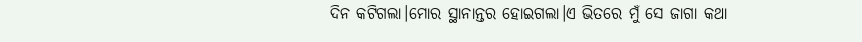ଦିନ କଟିଗଲା।ମୋର ସ୍ଥାନାନ୍ତର ହୋଇଗଲା।ଏ ଭିତରେ ମୁଁ ସେ ଜାଗା କଥା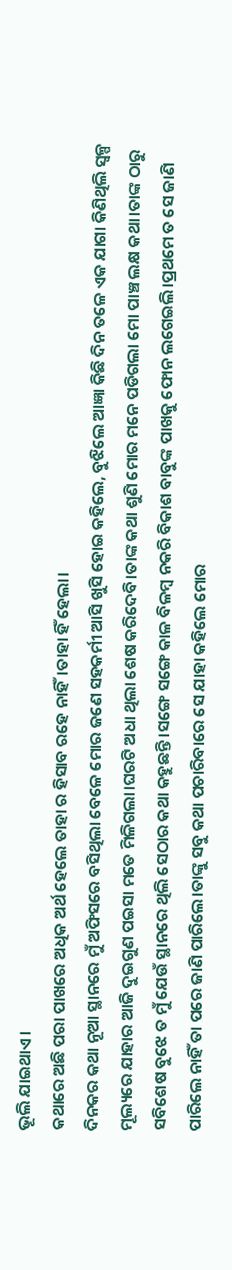ଭୂଲି ଯାଇଥାଏ।
କଥାରେ ଅଛି ପରା ପାଖରେ ଅଧିକ ଅର୍ଥ ହେଲେ ତାହା ର ହିସାବ ରହେ ନାହିଁ।ତାହା ହିଁ ହେଲା।
ଦିନକର କଥା ନୂଆ ସ୍ଥାନରେ ମୁଁ ଅଫିସରେ ବସିଥିଲା ବେଳେ ମୋର ଜଣେ ସହକର୍ମୀ ଆସି ଖୁସି ହୋଇ କହିଲେ, ବୁଝିଲେ ଆଜ୍ଞା କିଛି ଦିନ ତଳେ ଏକ ଯାଗା କିଣିଥିଲି ସ୍ୱଳ୍ପ ମୂଲ୍ୟରେ ଯାହାର ଆଜି ଦୁଇଗୁଣ ପଇସା ମତେ ମିଳିଗଲା।ଘରଟି ଅଧା ଥିଲା ଶେଷ କରିଦେବି।ତାଙ୍କ କଥା ଶୁଣି ମୋର ମନେ ପଡିଗଲା ମୋ ପାଞ୍ଚ ଲକ୍ଷ କଥା।ତାଙ୍କ ଠାରୁ ସବିଶେଷ ବୁଝେ ତ ମୁଁ ଯେଉଁ ସ୍ଥାନରେ ଥିଲି ସେଠାର କଥା କହୁଛନ୍ତି।ସଙ୍ଗେ ସଙ୍ଗେ କାଳ ବିଳମ୍ବ ନକରି ବିକାଶ ବାବୁଙ୍କ ପାଖକୁ ଫୋନ ଲଗେଇଲି।ପ୍ରଥମେ ତ ସେ ଜାଣି ପାରିଲେ ନାହିଁ ତା ପରେ ଜାଣି ପାରିଲେ।ତାଙ୍କୁ ସବୁ କଥା ପଚାରିବାରେ ସେ ଯାହା କହିଲେ ମୋର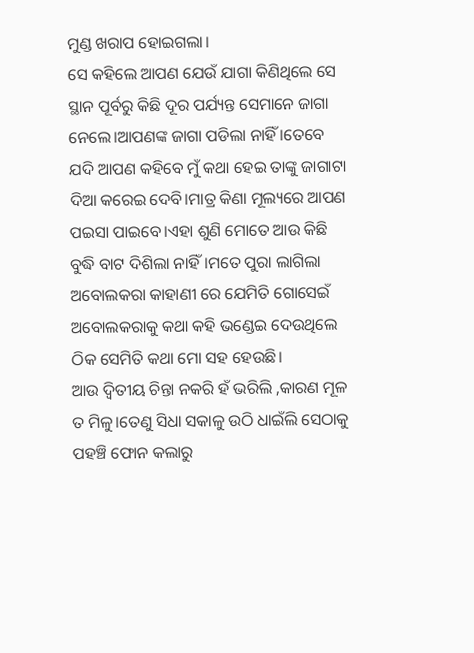ମୁଣ୍ଡ ଖରାପ ହୋଇଗଲା।
ସେ କହିଲେ ଆପଣ ଯେଉଁ ଯାଗା କିଣିଥିଲେ ସେ ସ୍ଥାନ ପୂର୍ବରୁ କିଛି ଦୂର ପର୍ଯ୍ୟନ୍ତ ସେମାନେ ଜାଗା ନେଲେ।ଆପଣଙ୍କ ଜାଗା ପଡିଲା ନାହିଁ ।ତେବେ ଯଦି ଆପଣ କହିବେ ମୁଁ କଥା ହେଇ ତାଙ୍କୁ ଜାଗାଟା ଦିଆ କରେଇ ଦେବି।ମାତ୍ର କିଣା ମୂଲ୍ୟରେ ଆପଣ ପଇସା ପାଇବେ।ଏହା ଶୁଣି ମୋତେ ଆଉ କିଛି ବୁଦ୍ଧି ବାଟ ଦିଶିଲା ନାହିଁ।ମତେ ପୁରା ଲାଗିଲା ଅବୋଲକରା କାହାଣୀ ରେ ଯେମିତି ଗୋସେଇଁ ଅବୋଲକରାକୁ କଥା କହି ଭଣ୍ଡେଇ ଦେଉଥିଲେ ଠିକ ସେମିତି କଥା ମୋ ସହ ହେଉଛି।
ଆଉ ଦ୍ୱିତୀୟ ଚିନ୍ତା ନକରି ହଁ ଭରିଲି ,କାରଣ ମୂଳ ତ ମିଳୁ।ତେଣୁ ସିଧା ସକାଳୁ ଉଠି ଧାଇଁଲି ସେଠାକୁ ପହଞ୍ଚି ଫୋନ କଲାରୁ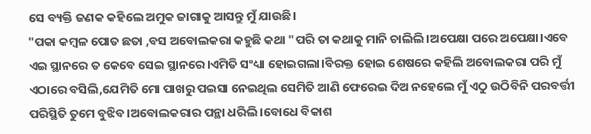ସେ ବ୍ୟକ୍ତି ଜଣକ କହିଲେ ଅମୁକ ଜାଗାକୁ ଆସନ୍ତୁ ମୁଁ ଯାଉଛି।
"ପକା କମ୍ବଳ ପୋତ ଛତା ,ବସ ଅବୋଲକରା କହୁଛି କଥା "ପରି ତା କଥାକୁ ମାନି ଚାଲିଲି।ଅପେକ୍ଷା ପରେ ଅପେକ୍ଷା।ଏବେ ଏଇ ସ୍ଥାନରେ ତ କେବେ ସେଇ ସ୍ଥାନରେ।ଏମିତି ସଂଧ୍ୟା ହୋଇଗଲା।ବିରକ୍ତ ହୋଇ ଶେଷରେ କହିଲି ଅବୋଲକରା ପରି ମୁଁ ଏଠାରେ ବସିଲି,ଯେମିତି ମୋ ପାଖରୁ ପଇସା ନେଇଥିଲ ସେମିତି ଆଣି ଫେରେଇ ଦିଅ ନହେଲେ ମୁଁ ଏଠୁ ଉଠିବିନି ପରବର୍ତ୍ତୀ ପରିସ୍ଥିତି ତୁମେ ବୁଝିବ।ଅବୋଲକରାର ପନ୍ଥା ଧରିଲି।ବୋଧେ ବିକାଶ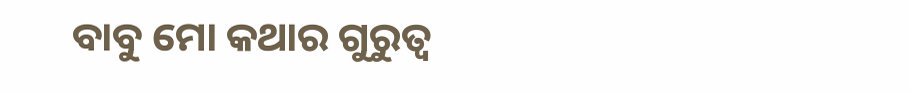ବାବୁ ମୋ କଥାର ଗୁରୁତ୍ୱ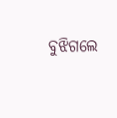ବୁଝିଗଲେ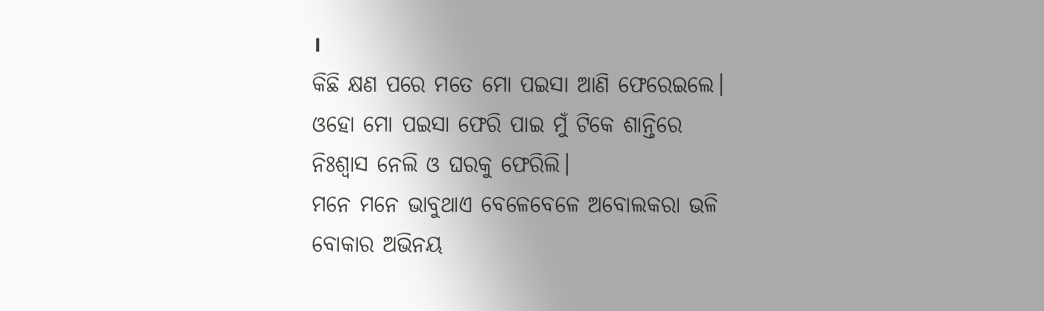।
କିଛି କ୍ଷଣ ପରେ ମତେ ମୋ ପଇସା ଆଣି ଫେରେଇଲେ।
ଓହୋ ମୋ ପଇସା ଫେରି ପାଇ ମୁଁ ଟିକେ ଶାନ୍ତିରେ ନିଃଶ୍ବାସ ନେଲି ଓ ଘରକୁ ଫେରିଲି।
ମନେ ମନେ ଭାବୁଥାଏ ବେଳେବେଳେ ଅବୋଲକରା ଭଳି ବୋକାର ଅଭିନୟ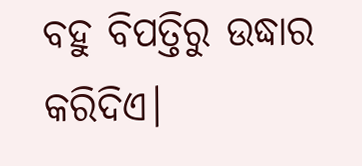ବହୁ ବିପତ୍ତିରୁ ଉଦ୍ଧାର କରିଦିଏ।